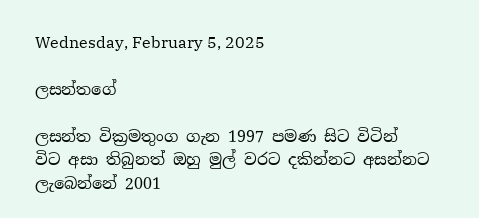Wednesday, February 5, 2025

ලසන්තගේ

ලසන්ත වික්‍රමතුංග ගැන 1997 පමණ සිට විටින් විට අසා තිබුනත් ඔහු මුල් වරට දකින්නට අසන්නට ලැබෙන්නේ 2001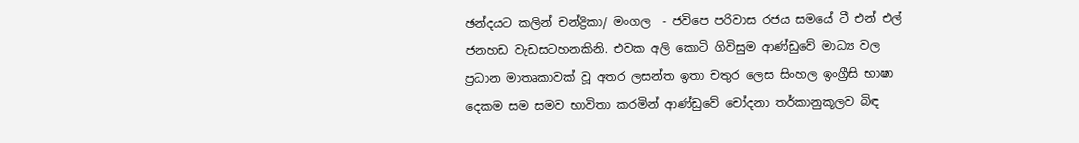ඡන්දයට කලින් චන්ද්‍රිකා/ මංගල  - ජවිපෙ පරිවාස රජය සමයේ ටී එන් එල් ජනහඩ වැඩසටහනකිනි. එවක අලි කොටි ගිවිසුම ආණ්ඩුවේ මාධ්‍ය වල ප්‍රධාන මාතෘකාවක් වූ අතර ලසන්ත ඉතා චතුර ලෙස සිංහල ඉංග්‍රීසි භාෂා දෙකම සම සමව භාවිතා කරමින් ආණ්ඩුවේ චෝදනා තර්කානුකූලව බිඳ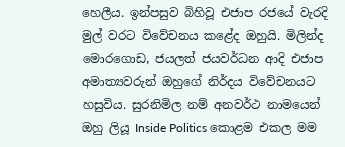හෙලීය. ඉන්පසුව බිහිවූ එජාප රජයේ වැරදි මුල් වරට විවේචනය කළේද ඔහුයි. මිලින්ද මොරගොඩ, ජයලත් ජයවර්ධන ආදි එජාප අමාත්‍යවරුන් ඔහුගේ නිර්දය විවේචනයට හසුවිය. සුරනිමිල නම් අනවර්ථ නාමයෙන් ඔහු ලියූ Inside Politics කොළම එකල මම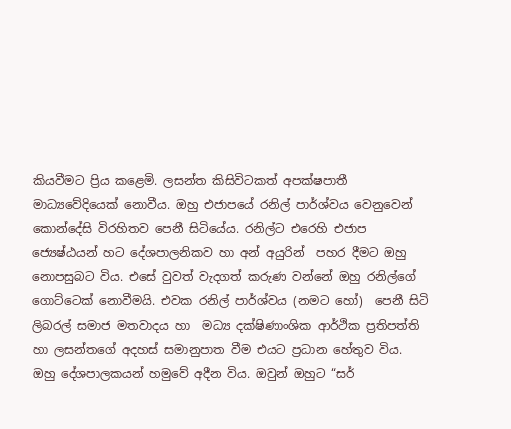කියවීමට ප්‍රිය කළෙමි. ලසන්ත කිසිවිටකත් අපක්ෂපාතී මාධ්‍යවේදියෙක් නොවීය. ඔහු එජාපයේ රනිල් පාර්ශ්වය වෙනුවෙන් කොන්දේසි විරහිතව පෙනී සිටියේය. රනිල්ට එරෙහි එජාප ජ්‍යෙෂ්ඨයන් හට දේශපාලනිකව හා අන් අයුරින්  පහර දීමට ඔහු නොපසුබට විය. එසේ වුවත් වැදගත් කරුණ වන්නේ ඔහු රනිල්ගේ ගොට්ටෙක් නොවීමයි. එවක රනිල් පාර්ශ්වය (නමට හෝ)  පෙනී සිටි ලිබරල් සමාජ මතවාදය හා  මධ්‍ය දක්ෂිණාංශික ආර්ථික ප්‍රතිපත්ති හා ලසන්තගේ අදහස් සමානුපාත වීම එයට ප්‍රධාන හේතුව විය. ඔහු දේශපාලකයන් හමුවේ අදීන විය. ඔවුන් ඔහුට “සර්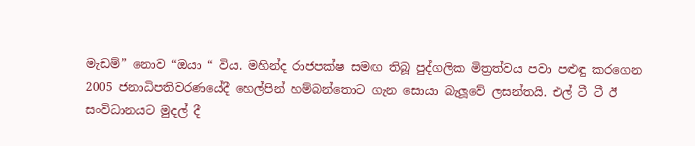මැඩම්” නොව “ඔයා “ විය. මහින්ද රාජපක්ෂ සමඟ තිබූ පුද්ගලික මිත්‍රත්වය පවා පළුඳු කරගෙන 2005 ජනාධිපතිවරණයේදී හෙල්පින් හම්බන්තොට ගැන සොයා බැලූවේ ලසන්තයි. එල් ටී ටී ඊ සංවිධානයට මුදල් දී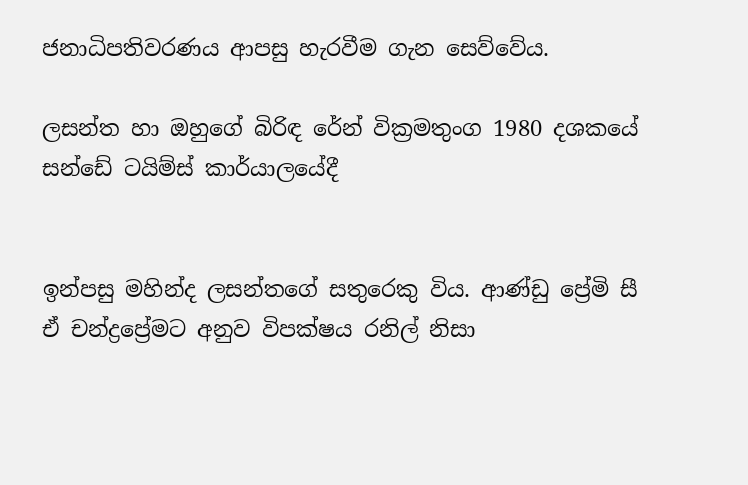ජනාධිපතිවරණය ආපසු හැරවීම ගැන සෙව්වේය.

ලසන්ත හා ඔහුගේ බිරිඳ රේන් වික්‍රමතුංග 1980 දශකයේ සන්ඩේ ටයිම්ස් කාර්යාලයේදී


ඉන්පසු මහින්ද ලසන්තගේ සතුරෙකු විය. ආණ්ඩු ප්‍රේමි සී ඒ චන්ද්‍රප්‍රේමට අනුව විපක්ෂය රනිල් නිසා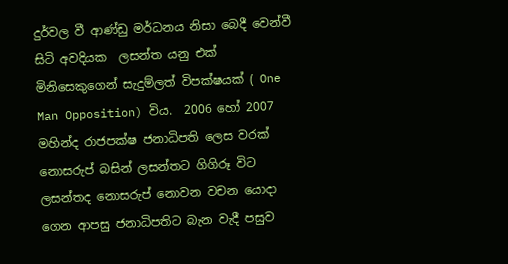දුර්වල වී ආණ්ඩු මර්ධනය නිසා බෙදී වෙන්වී සිටි අවදියක  ලසන්ත යනු එක් මිනිසෙකුගෙන් සැදුම්ලත් විපක්ෂයක් ( One Man Opposition) විය.  2006 හෝ 2007 මහින්ද රාජපක්ෂ ජනාධිපති ලෙස වරක් නොසරුප් බසින් ලසන්තට ගිගිරූ විට ලසන්තද නොසරුප් නොවන වචන යොදා ගෙන ආපසු ජනාධිපතිට බැන වැදී පසුව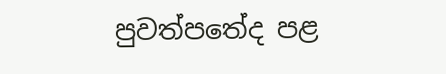පුවත්පතේද පළ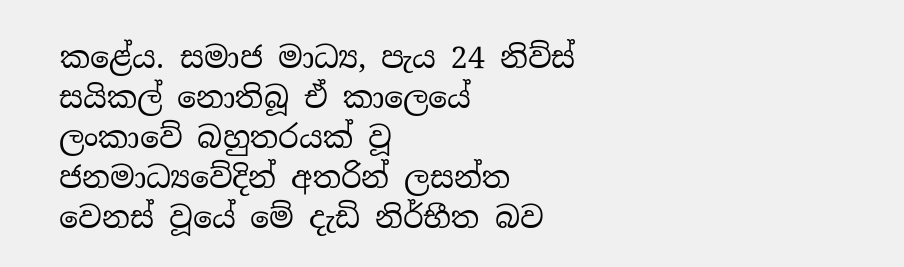කළේය. සමාජ මාධ්‍ය, පැය 24 නිව්ස් සයිකල් නොතිබූ ඒ කාලෙයේ  ලංකාවේ බහුතරයක් වූ ජනමාධ්‍යවේදින් අතරින් ලසන්ත වෙනස් වූ‍යේ මේ දැඩි නිර්භීත බව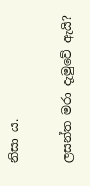නිසා ය.

ලසන්ත මරා දැමුවේ ඇයි?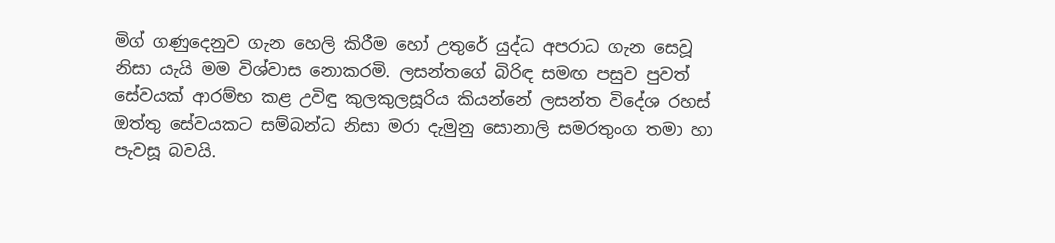මිග් ගණුදෙනුව ගැන හෙලි කිරීම හෝ උතුරේ යුද්ධ අපරාධ ගැන සෙවූ නිසා යැයි මම විශ්වාස නොකරමි. ලසන්තගේ බිරිඳ සමඟ පසුව පුවත් සේවයක් ආරම්භ කළ උවිඳු කුලකුලසූරිය කියන්නේ ලසන්ත විදේශ රහස් ඔත්තු සේවයකට සම්බන්ධ නිසා මරා දැමුනු සොනාලි සමරතුංග තමා හා පැවසූ බවයි.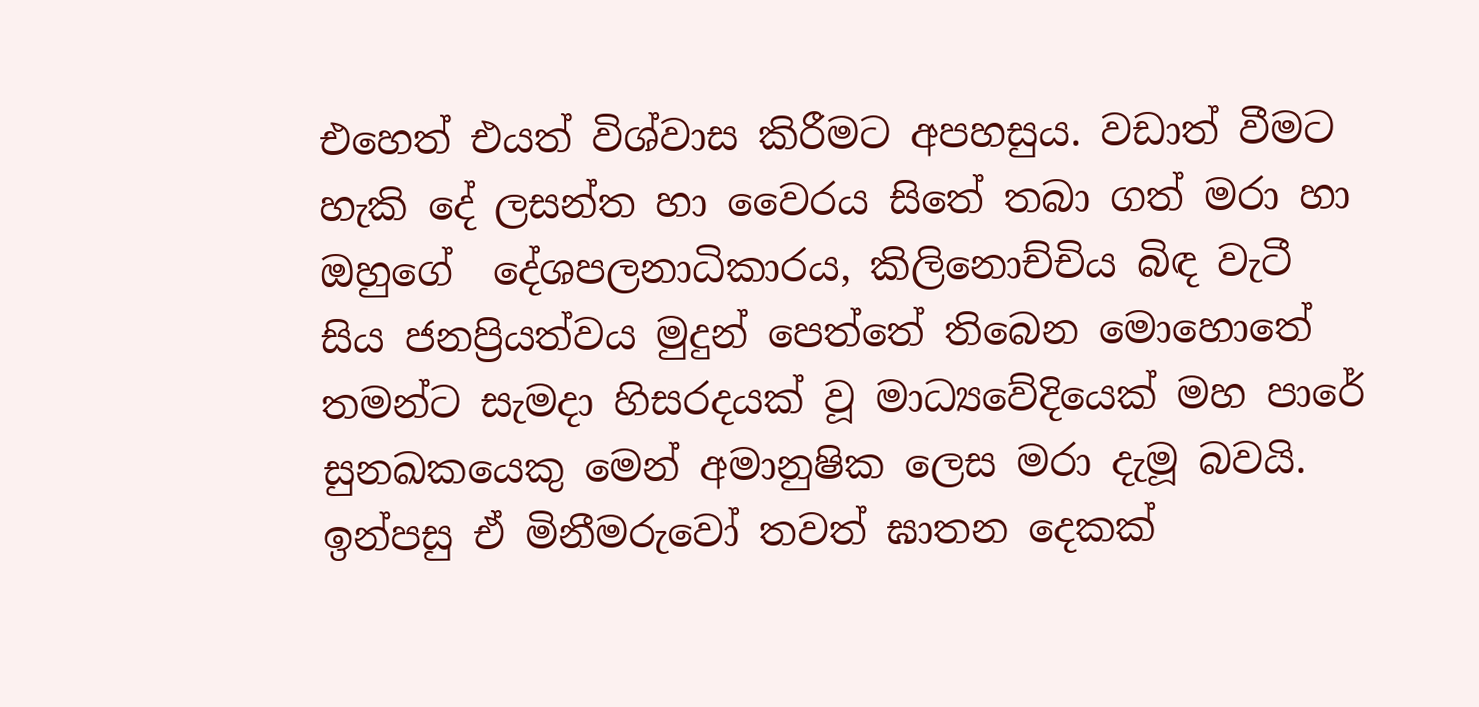එහෙත් එයත් විශ්වාස කිරීමට අපහසුය. වඩාත් වීමට හැකි දේ ලසන්ත හා වෛරය සිතේ තබා ගත් මරා හා ඔහු‍ගේ  දේශපලනාධිකාරය, කිලිනොච්චිය බිඳ වැටී සිය ජනප්‍රියත්වය මුදුන් පෙත්තේ තිබෙන මොහොතේ තමන්ට සැමදා හිසරදයක් වූ මාධ්‍යවේදියෙක් මහ පාරේ සුනඛකයෙකු මෙන් අමානුෂික ලෙස මරා දැමූ බවයි. ඉන්පසු ඒ මිනීමරුවෝ තවත් ඝාතන දෙකක්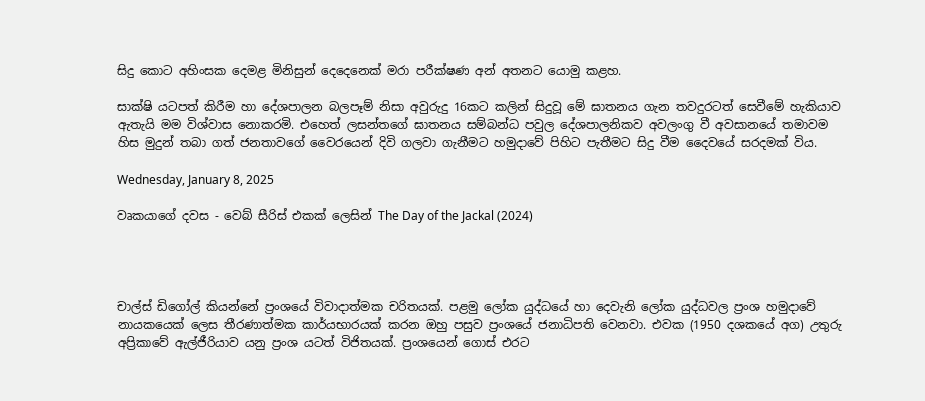සිදු කොට අහිංසක දෙමළ මිනිසුන් දෙදෙනෙක් මරා පරීක්ෂණ අන් අතනට යොමු කළහ.

සාක්ෂි යටපත් කිරීම හා දේශපාලන බලපෑම් නිසා අවුරුදු 16කට කලින් සිදුවූ මේ ඝාතනය ගැන තවදුරටත් සෙවීමේ හැකියාව ඇතැයි මම විශ්වාස නොකරමි. එහෙත් ලසන්තගේ ඝාතනය සම්බන්ධ පවුල දේශපාලනිකව අවලංගු වී අවසානයේ තමාවම හිස මුදුන් තබා ගත් ජනතාවගේ වෛරයෙන් දිවි ගලවා ගැනීමට හමුදාවේ පිහිට පැතීමට සිදු වීම දෛවයේ සරදමක් විය.

Wednesday, January 8, 2025

වෘකයාගේ දවස - වෙබ් සීරිස් එකක් ලෙසින් The Day of the Jackal (2024)




චාල්ස් ඩිගෝල් කියන්නේ ප්‍රංශයේ විවාදාත්මක චරිතයක්. පළමු ලෝක යුද්ධයේ හා දෙවැනි ලෝක යුද්ධවල ප්‍රංශ හමුදාවේ නායකයෙක් ලෙස තීරණාත්මක කාර්යභාරයක් කරන ඔහු පසුව ප්‍රංශයේ ජනාධිපති වෙනවා. එවක (1950 දශකයේ අග) උතුරු අප්‍රිකාවේ ඇල්ජීරියාව යනු ප්‍රංශ යටත් විජිතයක්. ප්‍රංශයෙන් ගොස් එරට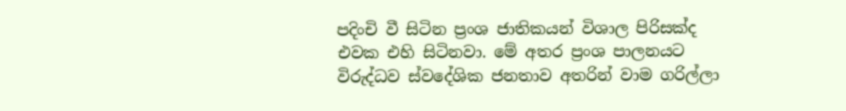පදිංචි වී සිටින ප්‍රංශ ජාතිකයන් විශාල පිරිසක්ද එවක එහි සිටිනවා. මේ අතර ප්‍රංශ පාලනයට විරුද්ධව ස්වදේශික ජනතාව අතරින් වාම ගරිල්ලා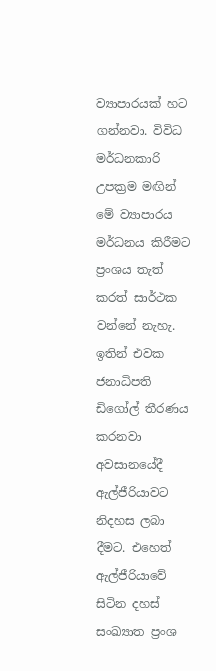ව්‍යාපාරයක් හට ගන්නවා. විවිධ මර්ධනකාරි උපක්‍රම මඟින් මේ ව්‍යාපාරය මර්ධනය කිරීමට ප්‍රංශය තැත් කරත් සාර්ථක වන්නේ නැහැ. ඉතින් එවක ජනාධිපති ඩිගෝල් තීරණය කරනවා අවසානයේදී ඇල්ජීරියාවට නිදහස ලබා දීමට. එහෙත් ඇල්ජීරියාවේ සිටින දහස් සංඛ්‍යාත ප්‍රංශ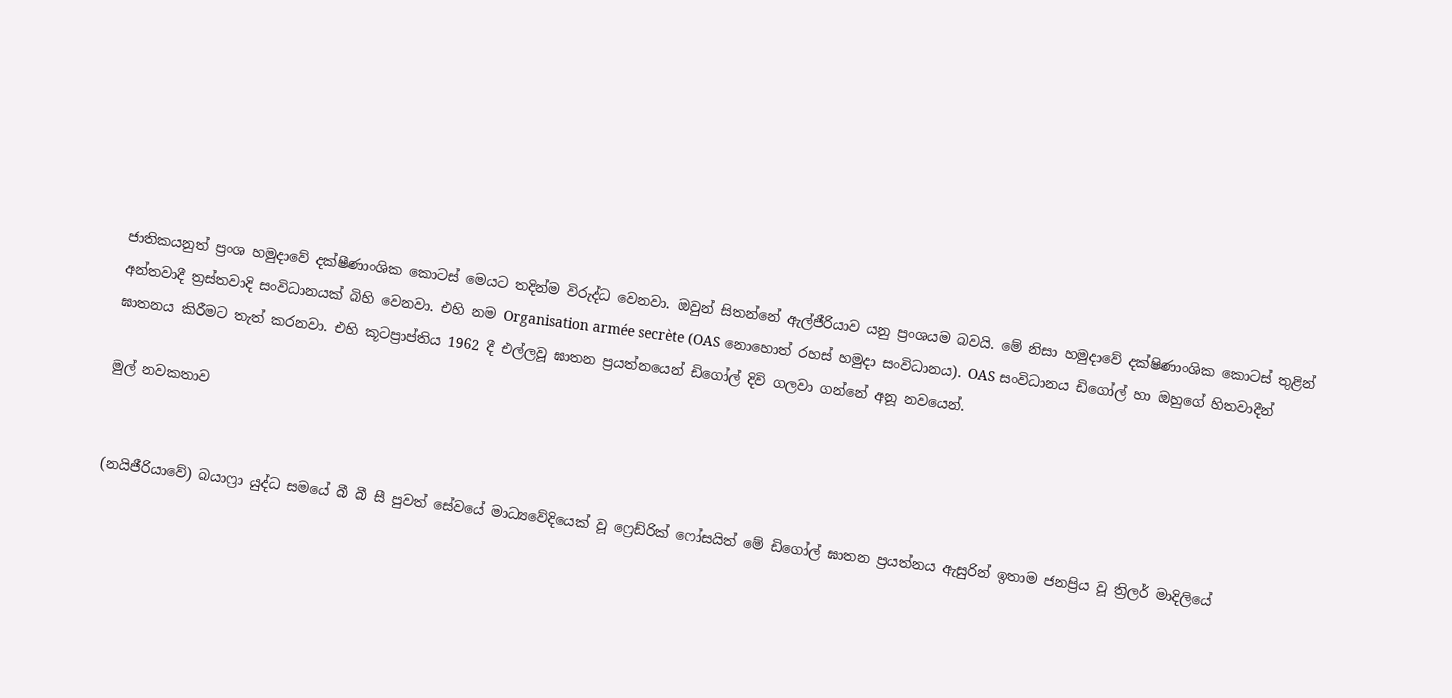ජාතිකයනුත් ප්‍රංශ හමුදාවේ දක්ෂීණාංශික කොටස් මෙයට තදින්ම විරුද්ධ වෙනවා. ඔවුන් සිතන්නේ ඇල්ජීරියාව යනු ප්‍රංශයම බවයි. මේ නිසා හමුදාවේ දක්ෂිණාංශික කොටස් තුළින් අන්තවාදී ත්‍රස්තවාදි සංවිධානයක් බිහි වෙනවා. එහි නම Organisation armée secrète (OAS නොහොත් රහස් හමුදා සංවිධානය). OAS සංවිධානය ඩිගෝල් හා ඔහුගේ හිතවාදීන් ඝාතනය කිරීමට තැත් කරනවා. එහි කූටප්‍රාප්තිය 1962 දී එල්ලවූ ඝාතන ප්‍රයත්නයෙන් ඩිගෝල් දිවි ගලවා ගන්නේ අනූ නවයෙන්.

මුල් නවකතාව


(නයිජීරියාවේ) බයාෆ්‍රා යුද්ධ සමයේ බී බී සී පුවත් සේවයේ මාධ්‍යවේදියෙක් වූ ෆ්‍රෙඩ්රික් ෆෝසයිත් මේ ඩිගෝල් ඝාතන ප්‍රයත්නය ඇසුරින් ඉතාම ජනප්‍රිය වූ ත්‍රිලර් මාදිලියේ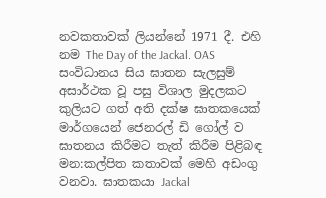නවකතාවක් ලියන්නේ 1971 දී. එහි නම The Day of the Jackal. OAS සංවිධානය සිය ඝාතන සැලසුම් අසාර්ථක වූ පසු විශාල මුදලකට කුලියට ගත් අති දක්ෂ ඝාතකයෙක් මාර්ගයෙන් ජෙනරල් ඩි ගෝල් ව ඝාතනය කිරීමට තැත් කිරීම පිළිබඳ මන:කල්පිත කතාවක් මෙහි අඩංගු වනවා. ඝාතකයා Jackal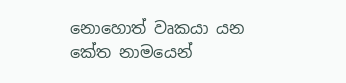නොහොත් වෘකයා යන කේත නාමයෙන්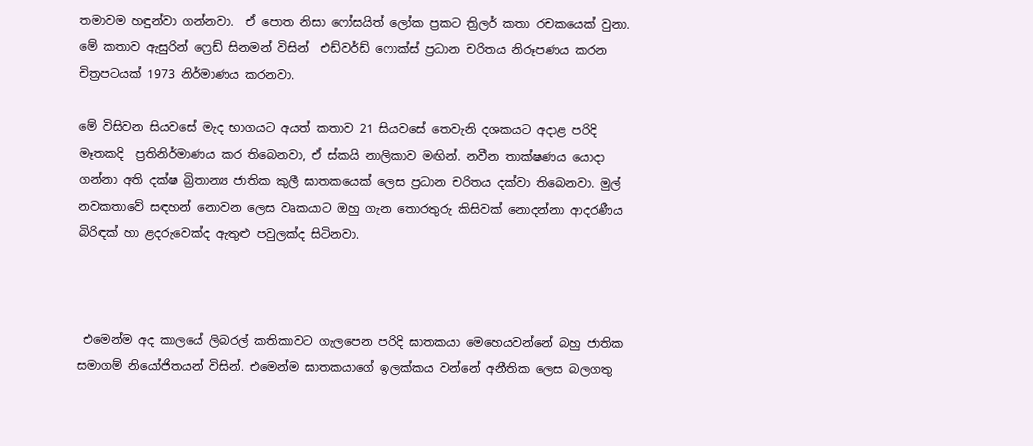තමාවම හඳුන්වා ගන්නවා.  ඒ පොත නිසා ෆෝසයිත් ලෝක ප්‍රකට ත්‍රිලර් කතා රචකයෙක් වුනා. මේ කතාව ඇසුරින් ෆ්‍රෙඩ් සිනමන් විසින්  එඩ්වර්ඩ් ෆොක්ස් ප්‍රධාන චරිතය නිරූපණය කරන චිත්‍රපටයක් 1973 නිර්මාණය කරනවා.

මේ විසිවන සියවසේ මැද භාගයට අයත් කතාව 21 සියවසේ තෙවැනි දශකයට අදාළ පරිදි මෑතකදි  ප්‍රතිනිර්මාණය කර තිබෙනවා, ඒ ස්කයි නාලිකාව මඟින්. නවීන තාක්ෂණය යොදා ගන්නා අති දක්ෂ බ්‍රිතාන්‍ය ජාතික කුලී ඝාතකයෙක් ලෙස ප්‍රධාන චරිතය දක්වා තිබෙනවා. මුල් නවකතාවේ සඳහන් නොවන ලෙස වෘකයාට ඔහු ගැන තොරතුරු කිසිවක් නොදන්නා ආදරණීය බිරිඳක් හා ළදරුවෙක්ද ඇතුළු පවුලක්ද සිටිනවා.



 එමෙන්ම අද කාලයේ ලිබරල් කතිකාවට ගැලපෙන පරිදි ඝාතකයා මෙහෙයවන්නේ බහු ජාතික සමාගම් නියෝජිතයන් විසින්. එමෙන්ම ඝාතකයාගේ ඉලක්කය වන්නේ අනීතික ලෙස බලගතු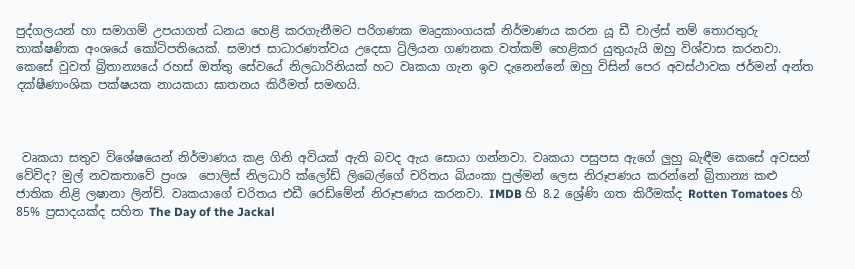පුද්ගලයන් හා සමාගම් උපයාගත් ධනය හෙළි කරගැනීමට පරිගණක මෘදුකාංගයක් නිර්මාණය කරන යූ ඩී චාල්ස් නම් තොරතුරු තාක්ෂණික අංශයේ කෝටිපතියෙක්. සමාජ සාධාරණත්වය උදෙසා ට්‍රිලියන ගණනක වත්කම් හෙළිකර යුතුයැයි ඔහු විශ්වාස කරනවා. කෙසේ වුවත් බ්‍රිතාන්‍යයේ රහස් ඔත්තු සේවයේ නිලධාරිනියක් හට වෘකයා ගැන ඉව දැනෙන්නේ ඔහු විසින් පෙර අවස්ථාවක ජර්මන් අන්ත දක්ෂීණාංශික පක්ෂයක නායකයා ඝාතනය කිරීමත් සමඟයි.



 වෘකයා සතුව විශේෂයෙන් නිර්මාණය කළ ගිනි අවියක් ඇති බවද ඇය සොයා ගන්නවා. වෘකයා පසුපස ඇගේ ලුහු බැඳීම කෙසේ අවසන් වේවිද? මුල් නවකතාවේ ප්‍රංශ ‍ පොලිස් නිලධාරි ක්ලෝඩ් ලිබෙල්ගේ චරිතය බියංකා පුල්මන් ලෙස නිරූපණය කරන්නේ බ්‍රිතාන්‍ය කළු ජාතික නිළි ලෂානා ලින්ච්. වෘකයාගේ චරිතය එඩී රෙඩ්මේන් නිරූපණය කරනවා. IMDB හි 8.2 ශ්‍රේණි ගත කිරීමක්ද Rotten Tomatoes හි 85% ප්‍රසාදයක්ද සහිත The Day of the Jackal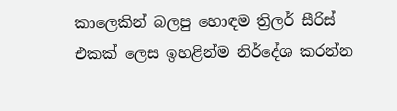කාලෙකින් බලපු හොඳම ත්‍රිලර් සීරිස් එකක් ලෙස ඉහළින්ම නිර්දේශ කරන්න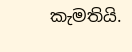කැමතියි.